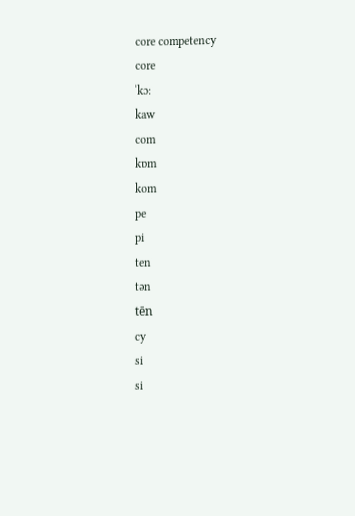core competency
core
ˈkɔ:
kaw
com
kɒm
kom
pe
pi
ten
tən
tēn
cy
si
si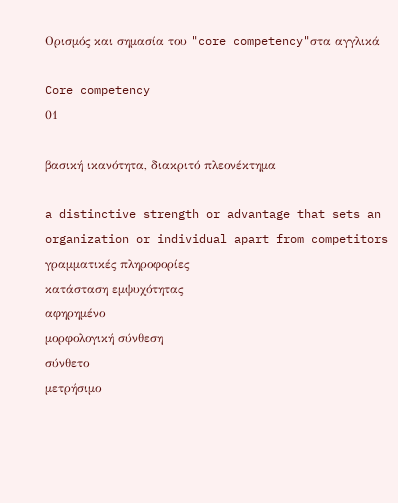Ορισμός και σημασία του "core competency"στα αγγλικά

Core competency
01

βασική ικανότητα, διακριτό πλεονέκτημα

a distinctive strength or advantage that sets an organization or individual apart from competitors
γραμματικές πληροφορίες
κατάσταση εμψυχότητας
αφηρημένο
μορφολογική σύνθεση
σύνθετο
μετρήσιμο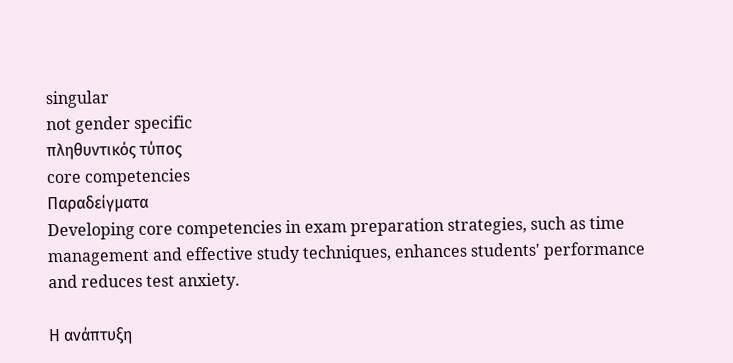singular
not gender specific
πληθυντικός τύπος
core competencies
Παραδείγματα
Developing core competencies in exam preparation strategies, such as time management and effective study techniques, enhances students' performance and reduces test anxiety.

Η ανάπτυξη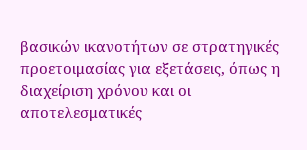βασικών ικανοτήτων σε στρατηγικές προετοιμασίας για εξετάσεις, όπως η διαχείριση χρόνου και οι αποτελεσματικές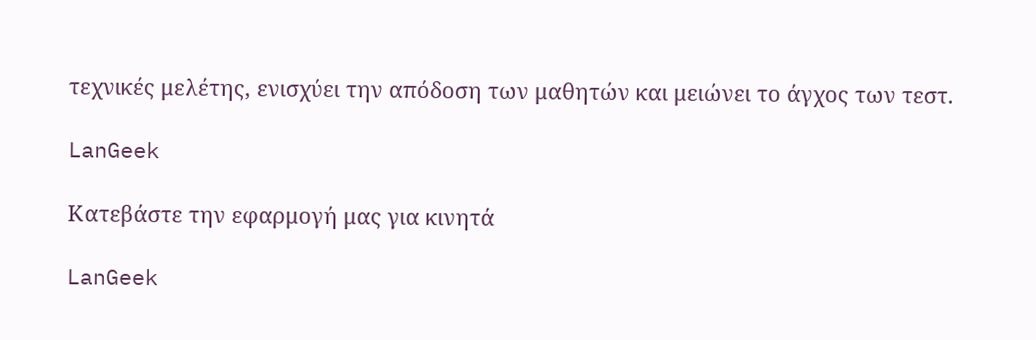τεχνικές μελέτης, ενισχύει την απόδοση των μαθητών και μειώνει το άγχος των τεστ.

LanGeek

Κατεβάστε την εφαρμογή μας για κινητά

LanGeek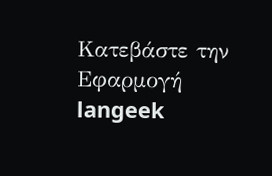Κατεβάστε την Εφαρμογή
langeek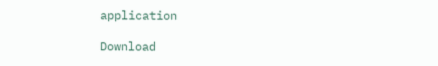application

Download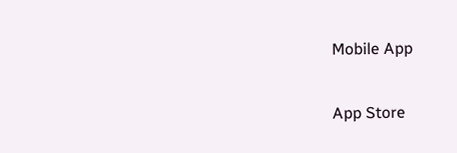Mobile App

App Store